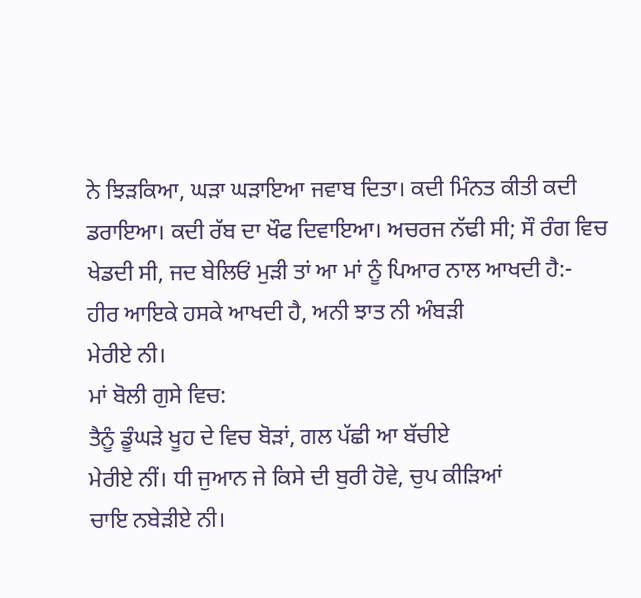ਨੇ ਝਿੜਕਿਆ, ਘੜਾ ਘੜਾਇਆ ਜਵਾਬ ਦਿਤਾ। ਕਦੀ ਮਿੰਨਤ ਕੀਤੀ ਕਦੀ ਡਰਾਇਆ। ਕਦੀ ਰੱਬ ਦਾ ਖੌਫ ਦਿਵਾਇਆ। ਅਚਰਜ ਨੱਢੀ ਸੀ; ਸੌ ਰੰਗ ਵਿਚ ਖੇਡਦੀ ਸੀ, ਜਦ ਬੇਲਿਓਂ ਮੁੜੀ ਤਾਂ ਆ ਮਾਂ ਨੂੰ ਪਿਆਰ ਨਾਲ ਆਖਦੀ ਹੈ:-
ਹੀਰ ਆਇਕੇ ਹਸਕੇ ਆਖਦੀ ਹੈ, ਅਨੀ ਝਾਤ ਨੀ ਅੰਬੜੀ
ਮੇਰੀਏ ਨੀ।
ਮਾਂ ਬੋਲੀ ਗੁਸੇ ਵਿਚ:
ਤੈਨੂੰ ਡੂੰਘੜੇ ਖੂਹ ਦੇ ਵਿਚ ਬੋੜਾਂ, ਗਲ ਪੱਛੀ ਆ ਬੱਚੀਏ
ਮੇਰੀਏ ਨੀਂ। ਧੀ ਜੁਆਨ ਜੇ ਕਿਸੇ ਦੀ ਬੁਰੀ ਹੋਵੇ, ਚੁਪ ਕੀੜਿਆਂ
ਚਾਇ ਨਬੇੜੀਏ ਨੀ।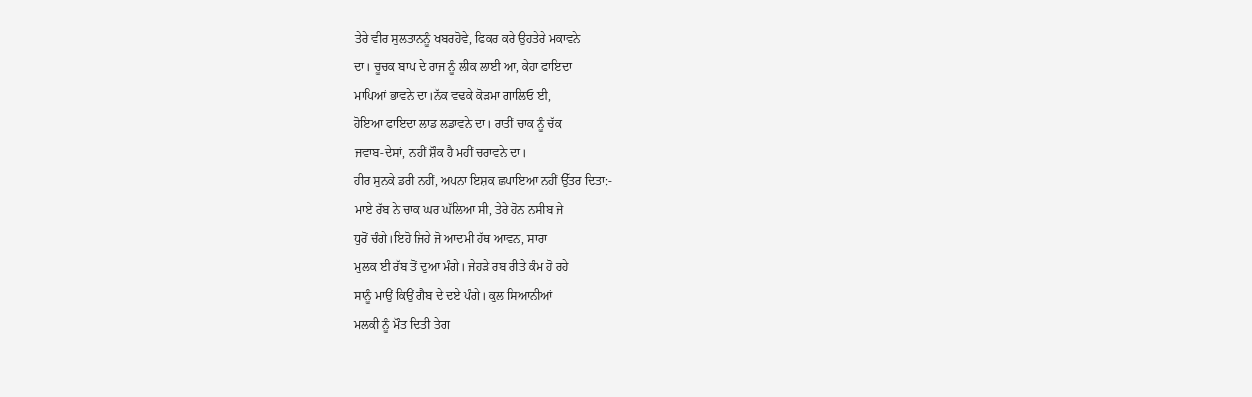ਤੇਰੇ ਵੀਰ ਸੁਲਤਾਨਨੂੰ ਖਬਰਹੋਵੇ, ਫਿਕਰ ਕਰੇ ਉਹਤੇਰੇ ਮਕਾਵਨੇ
ਦਾ। ਚੂਚਕ ਬਾਪ ਦੇ ਰਾਜ ਨੂੰ ਲੀਕ ਲਾਈ ਆ, ਕੇਹਾ ਫਾਇਦਾ
ਮਾਪਿਆਂ ਭਾਵਨੇ ਦਾ।ਨੱਕ ਵਢਕੇ ਕੋੜਮਾ ਗਾਲਿਓ ਈ,
ਹੋਇਆ ਫਾਇਦਾ ਲਾਡ ਲਡਾਵਨੇ ਦਾ। ਰਾਤੀਂ ਚਾਕ ਨੂੰ ਚੱਕ
ਜਵਾਬ-ਦੇਸਾਂ, ਨਹੀਂ ਸ਼ੌਕ ਹੈ ਮਹੀਂ ਚਰਾਵਨੇ ਦਾ।
ਹੀਰ ਸੁਨਕੇ ਡਰੀ ਨਹੀਂ, ਅਪਨਾ ਇਸ਼ਕ ਛਪਾਇਆ ਨਹੀਂ ਉੱਤਰ ਦਿਤਾ:-
ਮਾਏ ਰੱਬ ਨੇ ਚਾਕ ਘਰ ਘੱਲਿਆ ਸੀ, ਤੇਰੇ ਹੋਨ ਨਸੀਬ ਜੇ
ਧੁਰੋਂ ਚੰਗੇ।ਇਹੋ ਜਿਹੇ ਜੋ ਆਦਮੀ ਹੱਥ ਆਵਨ, ਸਾਰਾ
ਮੁਲਕ ਈ ਰੱਬ ਤੋਂ ਦੁਆ ਮੰਗੇ। ਜੇਹੜੇ ਰਬ ਰੀਤੇ ਕੰਮ ਹੋ ਰਹੇ
ਸਾਨੂੰ ਮਾਉਂ ਕਿਉਂ ਗੈਬ ਦੇ ਦਏ ਪੰਗੇ। ਕੁਲ ਸਿਆਨੀਆਂ
ਮਲਕੀ ਨੂੰ ਮੌਤ ਦਿਤੀ ਤੇਗ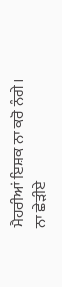ਮੈਹਰੀਆਂ ਇਸ਼ਕ ਨਾ ਕਰੋ ਨੰਗੇ।
ਨਾ ਛੇੜੀਏ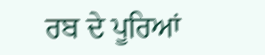ਰਬ ਦੇ ਪੂਰਿਆਂ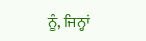ਨੂੰ, ਜਿਨ੍ਹਾਂ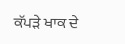ਕੱਪੜੇ ਖਾਕ ਦੇ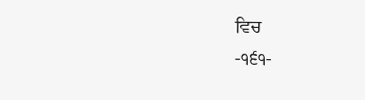ਵਿਚ
-੧੬੧-